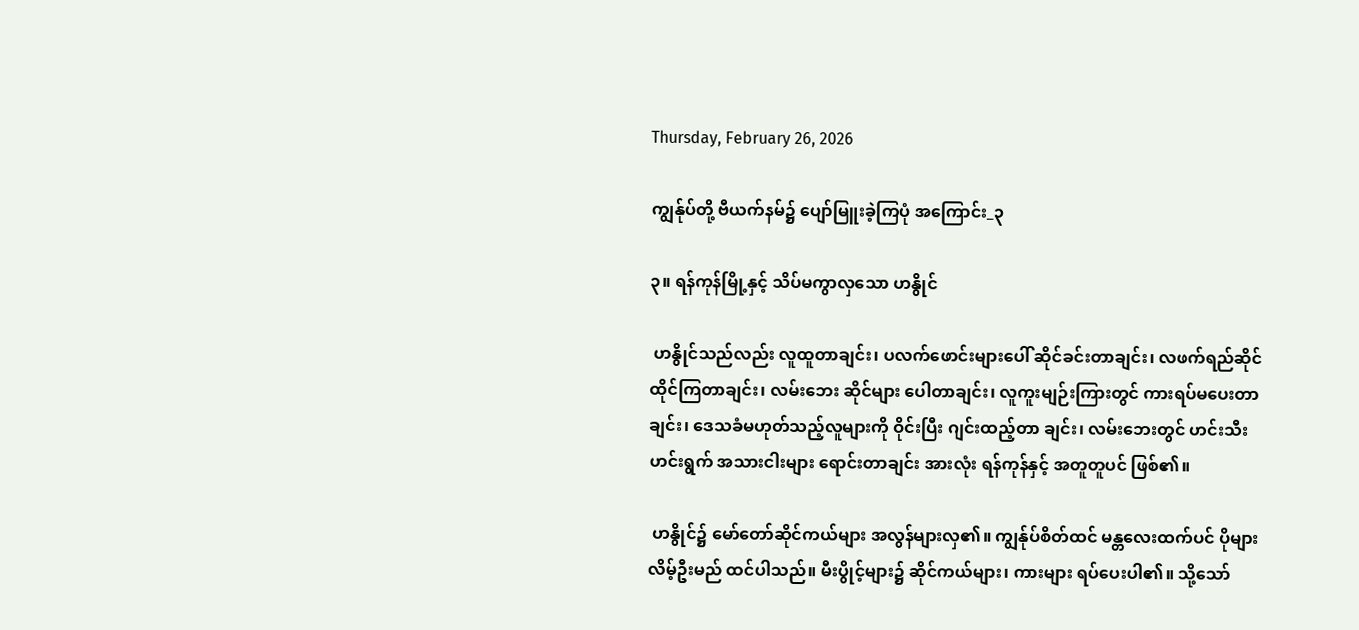Thursday, February 26, 2026

ကျွန်ုပ်တို့ ဗီယက်နမ်၌ ပျော်မြူးခဲ့ကြပုံ အကြောင်း_၃

၃။ ရန်ကုန်မြို့နှင့် သိပ်မကွာလှသော ဟနွိုင်

 ဟနွိုင်သည်လည်း လူထူတာချင်း၊ ပလက်ဖောင်းများပေါ် ဆိုင်ခင်းတာချင်း၊ လဖက်ရည်ဆိုင် ထိုင်ကြတာချင်း၊ လမ်းဘေး ဆိုင်များ ပေါတာချင်း၊ လူကူးမျဉ်းကြားတွင် ကားရပ်မပေးတာချင်း၊ ဒေသခံမဟုတ်သည့်လူများကို ဝိုင်းပြီး ဂျင်းထည့်တာ ချင်း၊ လမ်းဘေးတွင် ဟင်းသီးဟင်းရွက် အသားငါးများ ရောင်းတာချင်း အားလုံး ရန်ကုန်နှင့် အတူတူပင် ဖြစ်၏။

 ဟနွိုင်၌ မော်တော်ဆိုင်ကယ်များ အလွန်များလှ၏။ ကျွန်ုပ်စိတ်ထင် မန္တလေးထက်ပင် ပိုများလိမ့်ဦးမည် ထင်ပါသည်။ မီးပွိုင့်များ၌ ဆိုင်ကယ်များ၊ ကားများ ရပ်ပေးပါ၏။ သို့သော်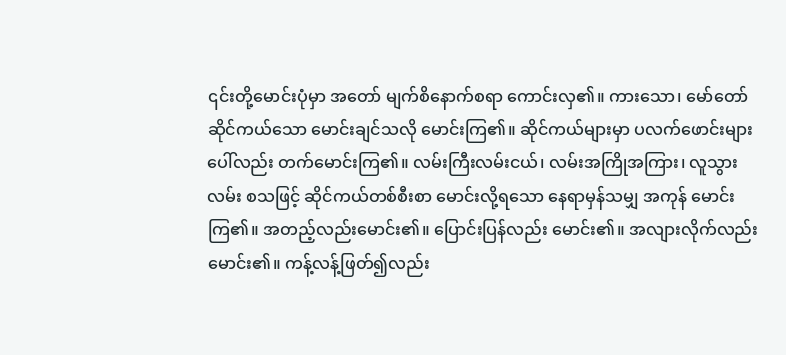၎င်းတို့မောင်းပုံမှာ အတော် မျက်စိနောက်စရာ ကောင်းလှ၏။ ကားသော၊ မော်တော်ဆိုင်ကယ်သော မောင်းချင်သလို မောင်းကြ၏။ ဆိုင်ကယ်များမှာ ပလက်ဖောင်းများပေါ်လည်း တက်မောင်းကြ၏။ လမ်းကြီးလမ်းငယ်၊ လမ်းအကြိုအကြား၊ လူသွားလမ်း စသဖြင့် ဆိုင်ကယ်တစ်စီးစာ မောင်းလို့ရသော နေရာမှန်သမျှ အကုန် မောင်းကြ၏။ အတည့်လည်းမောင်း၏။ ပြောင်းပြန်လည်း မောင်း၏။ အလျားလိုက်လည်း မောင်း၏။ ကန့်လန့်ဖြတ်၍လည်း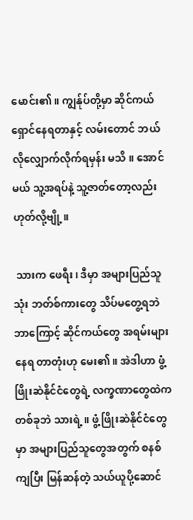မောင်း၏။ ကျွန်ုပ်တို့မှာ ဆိုင်ကယ် ရှောင်နေရတာနှင့် လမ်းတောင် ဘယ်လိုလျှောက်လိုက်ရမှန်း မသိ။ အောင်မယ် သူ့အရပ်နဲ့ သူ့ဇာတ်တော့လည်း ဟုတ်လို့ဗျို့။

 သားက ဖေရီး၊ ဒီမှာ အများပြည်သူသုံး ဘတ်စ်ကားတွေ သိပ်မတွေ့ရဘဲ ဘာကြောင့် ဆိုင်ကယ်တွေ အရမ်းများနေရ တာတုံးဟု မေး၏။ အဲဒါဟာ ဖွံ့ဖြိုးဆဲနိုင်ငံတွေရဲ့ လက္ခဏာတွေထဲက တစ်ခုဘဲ သားရဲ့။ ဖွံ့ဖြိုးဆဲနိုင်ငံတွေမှာ အများပြည်သူတွေအတွက် စနစ်ကျပြီး မြန်ဆန်တဲ့ သယ်ယူပို့ဆောင်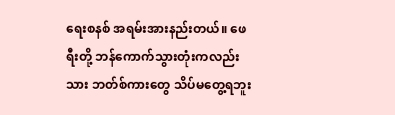ရေးစနစ် အရမ်းအားနည်းတယ်။ ဖေရီးတို့ ဘန်ကောက်သွားတုံးကလည်း သား ဘတ်စ်ကားတွေ သိပ်မတွေ့ရဘူး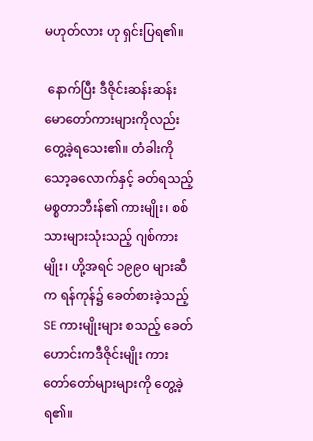မဟုတ်လား ဟု ရှင်းပြရ၏။

 နောက်ပြီး ဒီဇိုင်းဆန်းဆန်း မောတော်ကားများကိုလည်း တွေ့ခဲ့ရသေး၏။ တံခါးကို သော့ခလောက်နှင့် ခတ်ရသည့် မစ္စတာဘီးန်၏ ကားမျိုး၊ စစ်သားများသုံးသည့် ဂျစ်ကားမျိုး၊ ဟို့အရင် ၁၉၉၀ များဆီက ရန်ကုန်၌ ခေတ်စားခဲ့သည့် SE ကားမျိုးများ စသည့် ခေတ်ဟောင်းကဒီဇိုင်းမျိုး ကားတော်တော်များများကို တွေ့ခဲ့ရ၏။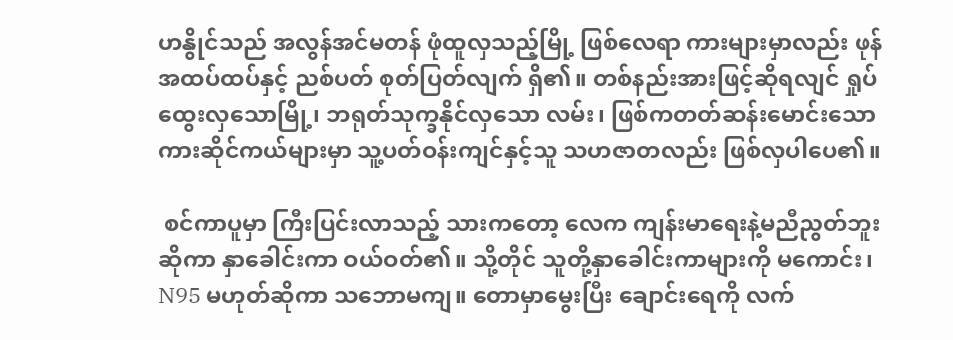ဟနွိုင်သည် အလွန်အင်မတန် ဖုံထူလှသည့်မြို့ ဖြစ်လေရာ ကားများမှာလည်း ဖုန်အထပ်ထပ်နှင့် ညစ်ပတ် စုတ်ပြတ်လျက် ရှိ၏။ တစ်နည်းအားဖြင့်ဆိုရလျင် ရှုပ်ထွေးလှသောမြို့၊ ဘရုတ်သုက္ခနိုင်လှသော လမ်း၊ ဖြစ်ကတတ်ဆန်းမောင်းသော ကားဆိုင်ကယ်များမှာ သူ့ပတ်ဝန်းကျင်နှင့်သူ သဟဇာတလည်း ဖြစ်လှပါပေ၏။

 စင်ကာပူမှာ ကြီးပြင်းလာသည့် သားကတော့ လေက ကျန်းမာရေးနဲ့မညီညွတ်ဘူးဆိုကာ နှာခေါင်းကာ ဝယ်ဝတ်၏။ သို့တိုင် သူတို့နှာခေါင်းကာများကို မကောင်း၊ N95 မဟုတ်ဆိုကာ သဘောမကျ။ တောမှာမွေးပြီး ချောင်းရေကို လက်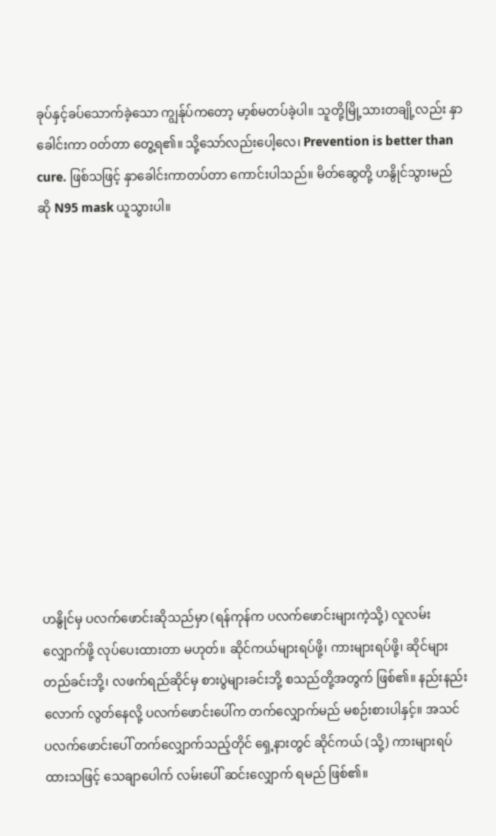ခုပ်နှင့်ခပ်သောက်ခဲ့သော ကျွန်ုပ်ကတော့ မာ့စ်မတပ်ခဲ့ပါ။ သူတို့မြို့သားတချို့လည်း နှာခေါင်းကာ ဝတ်တာ တွေ့ရ၏။ သို့သော်လည်းပေါ့လေ၊ Prevention is better than cure. ဖြစ်သဖြင့် နှာခေါင်းကာတပ်တာ ကောင်းပါသည်။ မိတ်ဆွေတို့ ဟနွိုင်သွားမည်ဆို N95 mask ယူသွားပါ။












ဟနွိုင်မှ ပလက်ဖောင်းဆိုသည်မှာ (ရန်ကုန်က ပလက်ဖောင်းများကဲ့သို့) လူလမ်းလျှောက်ဖို့ လုပ်ပေးထားတာ မဟုတ်။ ဆိုင်ကယ်များရပ်ဖို့၊ ကားများရပ်ဖို့၊ ဆိုင်များ တည်ခင်းဘို့၊ လဖက်ရည်ဆိုင်မှ စားပွဲများခင်းဘို့ စသည်တို့အတွက် ဖြစ်၏။ နည်းနည်းလောက် လွတ်နေလို့ ပလက်ဖောင်းပေါ်က တက်လျှောက်မည် မစဉ်းစားပါနှင့်။ အသင် ပလက်ဖောင်းပေါ် တက်လျှောက်သည့်တိုင် ရှေ့နားတွင် ဆိုင်ကယ် (သို့) ကားများရပ်ထားသဖြင့် သေချာပေါက် လမ်းပေါ် ဆင်းလျှောက် ရမည် ဖြစ်၏။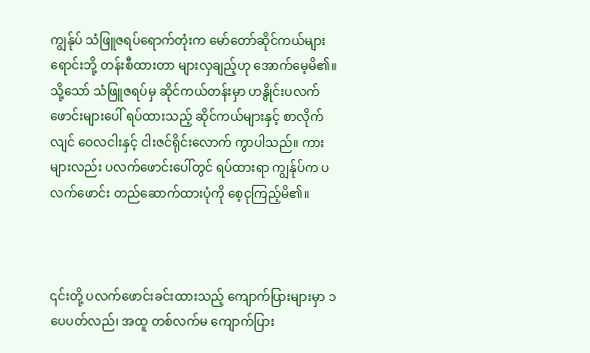ကျွန်ုပ် သံဖြူဇရပ်ရောက်တုံးက မော်တော်ဆိုင်ကယ်များ ရောင်းဘို့ တန်းစီထားတာ များလှချည့်ဟု အောက်မေ့မိ၏။ သို့သော် သံဖြူဇရပ်မှ ဆိုင်ကယ်တန်းမှာ ဟနွိုင်းပလက်ဖောင်းများပေါ် ရပ်ထားသည့် ဆိုင်ကယ်များနှင့် စာလိုက်လျင် ဝေလငါးနှင့် ငါးဇင်ရိုင်းလောက် ကွာပါသည်။ ကားများလည်း ပလက်ဖောင်းပေါ်တွင် ရပ်ထားရာ ကျွန်ုပ်က ပလက်ဖောင်း တည်ဆောက်ထားပုံကို စေ့ငုကြည့်မိ၏။



၎င်းတို့ ပလက်ဖောင်းခင်းထားသည့် ကျောက်ပြားများမှာ ၁ ပေပတ်လည်၊ အထူ တစ်လက်မ ကျောက်ပြား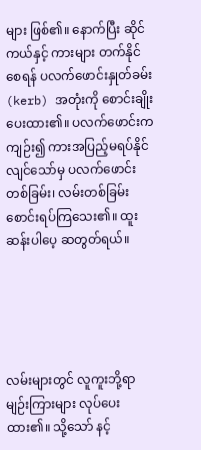များ ဖြစ်၏။ နောက်ပြီး ဆိုင်ကယ်နှင့် ကားများ တက်နိုင်စေရန် ပလက်ဖောင်းနှုတ်ခမ်း (kerb) အတုံးကို စောင်းချိုးပေးထား၏။ ပလက်ဖောင်းကကျဉ်း၍ ကားအပြည့်မရပ်နိုင်လျင်သော်မှ ပလက်ဖောင်းတစ်ခြမ်း၊ လမ်းတစ်ခြမ်း စောင်းရပ်ကြသေး၏။ ထူးဆန်းပါပေ့ ဆတွတ်ရယ်။





လမ်းများတွင် လူကူးဘို့ရာ မျဉ်းကြားများ လုပ်ပေးထား၏။ သို့သော် နင့်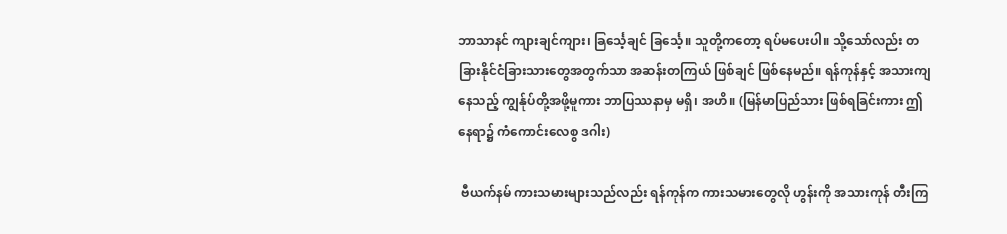ဘာသာနင် ကျားချင်ကျား၊ ခြင်္သေ့ချင် ခြင်္သေ့။ သူတို့ကတော့ ရပ်မပေးပါ။ သို့သော်လည်း တခြားနိုင်ငံခြားသားတွေအတွက်သာ အဆန်းတကြယ် ဖြစ်ချင် ဖြစ်နေမည်။ ရန်ကုန်နှင့် အသားကျနေသည့် ကျွန်ုပ်တို့အဖို့မူကား ဘာပြဿနာမှ မရှိ၊ အဟိ။ (မြန်မာပြည်သား ဖြစ်ရခြင်းကား ဤနေရာ၌ ကံကောင်းလေစွ ဒဂါး)

 ဗီယက်နမ် ကားသမားများသည်လည်း ရန်ကုန်က ကားသမားတွေလို ဟွန်းကို အသားကုန် တီးကြ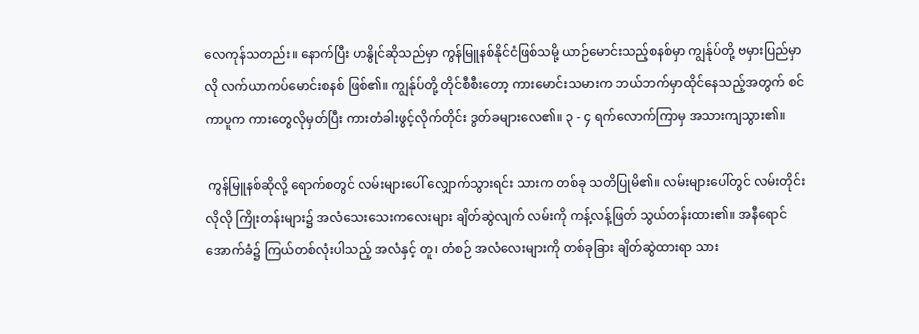လေကုန်သတည်း။ နောက်ပြီး ဟနွိုင်ဆိုသည်မှာ ကွန်မြူနစ်နိုင်ငံဖြစ်သမို့ ယာဉ်မောင်းသည့်စနစ်မှာ ကျွန်ုပ်တို့ ဗမှားပြည်မှာလို လက်ယာကပ်မောင်းစနစ် ဖြစ်၏။ ကျွန်ုပ်တို့ တိုင်စီစီးတော့ ကားမောင်းသမားက ဘယ်ဘက်မှာထိုင်နေသည့်အတွက် စင်ကာပူက ကားတွေလိုမှတ်ပြီး ကားတံခါးဖွင့်လိုက်တိုင်း ဒွတ်ခများလေ၏။ ၃ - ၄ ရက်လောက်ကြာမှ အသားကျသွား၏။

 ကွန်မြူနစ်ဆိုလို့ ရောက်စတွင် လမ်းများပေါ် လျှောက်သွားရင်း သားက တစ်ခု သတိပြုမိ၏။ လမ်းများပေါ်တွင် လမ်းတိုင်းလိုလို ကြိုးတန်းများ၌ အလံသေးသေးကလေးများ ချိတ်ဆွဲလျက် လမ်းကို ကန့်လန့်ဖြတ် သွယ်တန်းထား၏။ အနီရောင်အောက်ခံ၌ ကြယ်တစ်လုံးပါသည့် အလံနှင့် တူ၊ တံစဉ် အလံလေးများကို တစ်ခုခြား ချိတ်ဆွဲထားရာ သား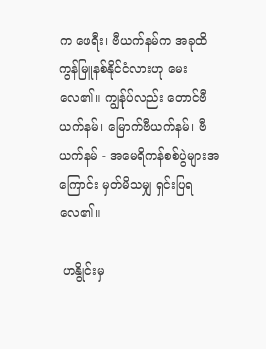က ဖေရီး၊ ဗီယက်နမ်က အခုထိ ကွန်မြူနစ်နိုင်ငံလားဟု မေးလေ၏။ ကျွန်ုပ်လည်း တောင်ဗီယက်နမ်၊ မြောက်ဗီယက်နမ်၊ ဗီယက်နမ် - အမေရိကန်စစ်ပွဲများအကြောင်း မှတ်မိသမျှ ရှင်းပြရလေ၏။

 ဟနွိုင်းမှ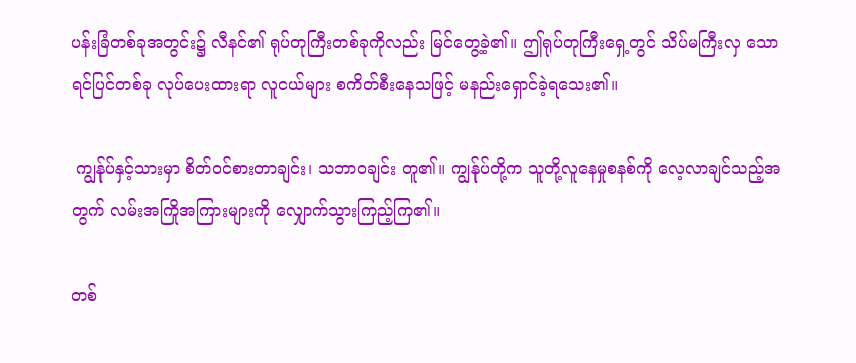ပန်းခြံတစ်ခုအတွင်း၌ လီနင်၏ ရုပ်တုကြီးတစ်ခုကိုလည်း မြင်တွေ့ခဲ့၏။ ဤရုပ်တုကြီးရှေ့တွင် သိပ်မကြီးလှ သော ရင်ပြင်တစ်ခု လုပ်ပေးထားရာ လူငယ်များ စကိတ်စီးနေသဖြင့် မနည်းရှောင်ခဲ့ရသေး၏။

 ကျွန်ုပ်နှင့်သားမှာ စိတ်ဝင်စားတာချင်း၊ သဘာဝချင်း တူ၏။ ကျွန်ုပ်တို့က သူတို့လူနေမှုစနစ်ကို လေ့လာချင်သည့်အတွက် လမ်းအကြိုအကြားများကို လျှောက်သွားကြည့်ကြ၏။

တစ်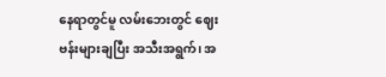နေရာတွင်မူ လမ်းဘေးတွင် ဈေးဗန်းများချပြီး အသီးအရွက်၊ အ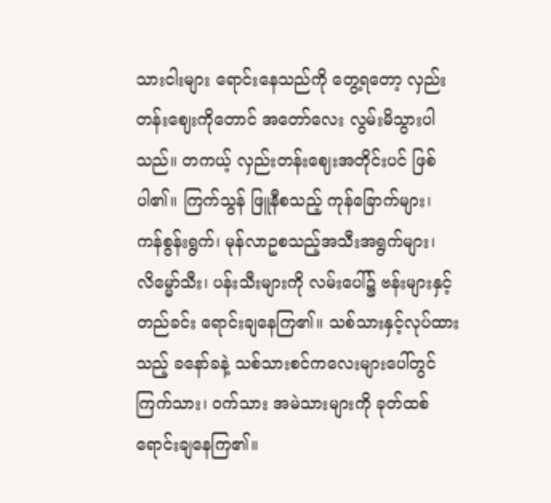သားငါးများ ရောင်းနေသည်ကို တွေ့ရတော့ လှည်းတန်းဈေးကိုတောင် အတော်လေး လွမ်းမိသွားပါသည်။ တကယ့် လှည်းတန်းဈေးအတိုင်းပင် ဖြစ်ပါ၏။ ကြက်သွန် ဖြူနီစသည့် ကုန်ခြောက်များ၊ ကန်စွန်းရွက်၊ မုန်လာဥစသည့်အသီးအရွက်များ၊ လိမ္မော်သီး၊ ပန်းသီးများကို လမ်းပေါ်၌ ဗန်းများနှင့် တည်ခင်း ရောင်းချနေကြ၏။ သစ်သားနှင့်လုပ်ထားသည့် ခနော်ခနဲ့ သစ်သားစင်ကလေးများပေါ်တွင် ကြက်သား၊ ဝက်သား အမဲသားများကို ခုတ်ထစ် ရောင်းချနေကြ၏။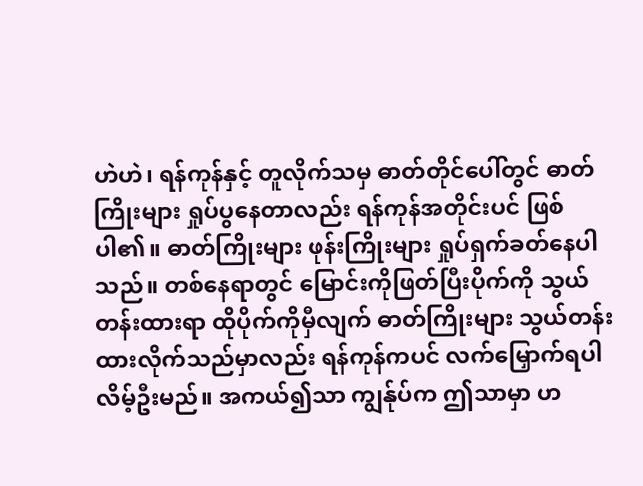ဟဲဟဲ၊ ရန်ကုန်နှင့် တူလိုက်သမှ ဓာတ်တိုင်ပေါ်တွင် ဓာတ်ကြိုးများ ရှုပ်ပွနေတာလည်း ရန်ကုန်အတိုင်းပင် ဖြစ်ပါ၏။ ဓာတ်ကြိုးများ ဖုန်းကြိုးများ ရှုပ်ရှက်ခတ်နေပါသည်။ တစ်နေရာတွင် မြောင်းကိုဖြတ်ပြီးပိုက်ကို သွယ်တန်းထားရာ ထိုပိုက်ကိုမှီလျက် ဓာတ်ကြိုးများ သွယ်တန်းထားလိုက်သည်မှာလည်း ရန်ကုန်ကပင် လက်မြှောက်ရပါလိမ့်ဦးမည်။ အကယ်၍သာ ကျွန်ုပ်က ဤသာမှာ ဟ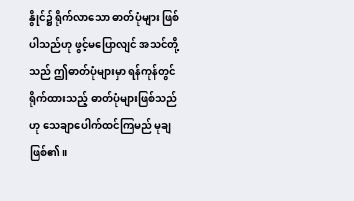နွိုင်၌ ရိုက်လာသော ဓာတ်ပုံများ ဖြစ်ပါသည်ဟု ဖွင့်မပြောလျင် အသင်တို့သည် ဤဓာတ်ပုံများမှာ ရန်ကုန်တွင် ရိုက်ထားသည့် ဓာတ်ပုံများဖြစ်သည်ဟု သေချာပေါက်ထင်ကြမည် မုချဖြစ်၏။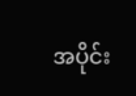အပိုင်း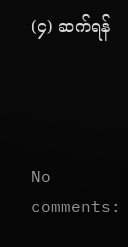(၄) ဆက်ရန်




No comments: